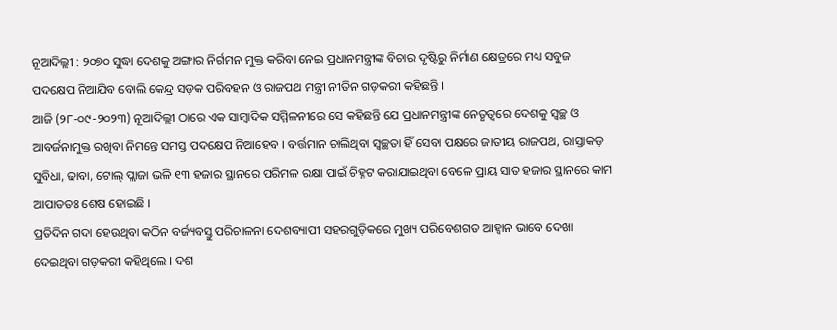ନୂଆଦିଲ୍ଲୀ : ୨୦୭୦ ସୁଦ୍ଧା ଦେଶକୁ ଅଙ୍ଗାର ନିର୍ଗମନ ମୁକ୍ତ କରିବା ନେଇ ପ୍ରଧାନମନ୍ତ୍ରୀଙ୍କ ବିଚାର ଦୃଷ୍ଟିରୁ ନିର୍ମାଣ କ୍ଷେତ୍ରରେ ମଧ୍ୟ ସବୁଜ ପଦକ୍ଷେପ ନିଆଯିବ ବୋଲି କେନ୍ଦ୍ର ସଡ଼କ ପରିବହନ ଓ ରାଜପଥ ମନ୍ତ୍ରୀ ନୀତିନ ଗଡ଼କରୀ କହିଛନ୍ତି ।
ଆଜି (୨୮-୦୯-୨୦୨୩) ନୂଆଦିଲ୍ଲୀ ଠାରେ ଏକ ସାମ୍ବାଦିକ ସମ୍ମିଳନୀରେ ସେ କହିଛନ୍ତି ଯେ ପ୍ରଧାନମନ୍ତ୍ରୀଙ୍କ ନେତୃତ୍ୱରେ ଦେଶକୁ ସ୍ୱଚ୍ଛ ଓ ଆବର୍ଜନାମୁକ୍ତ ରଖିବା ନିମନ୍ତେ ସମସ୍ତ ପଦକ୍ଷେପ ନିଆହେବ । ବର୍ତ୍ତମାନ ଚାଲିଥିବା ସ୍ୱଚ୍ଛତା ହିଁ ସେବା ପକ୍ଷରେ ଜାତୀୟ ରାଜପଥ, ରାସ୍ତାକଡ଼ ସୁବିଧା, ଢାବା, ଟୋଲ୍ ପ୍ଲାଜା ଭଳି ୧୩ ହଜାର ସ୍ଥାନରେ ପରିମଳ ରକ୍ଷା ପାଇଁ ଚିହ୍ନଟ କରାଯାଇଥିବା ବେଳେ ପ୍ରାୟ ସାତ ହଜାର ସ୍ଥାନରେ କାମ ଆପାତତଃ ଶେଷ ହୋଇଛି ।
ପ୍ରତିଦିନ ଗଦା ହେଉଥିବା କଠିନ ବର୍ଜ୍ୟବସ୍ତୁ ପରିଚାଳନା ଦେଶବ୍ୟାପୀ ସହରଗୁଡ଼ିକରେ ମୁଖ୍ୟ ପରିବେଶଗତ ଆହ୍ୱାନ ଭାବେ ଦେଖା ଦେଇଥିବା ଗଡ଼କରୀ କହିଥିଲେ । ଦଶ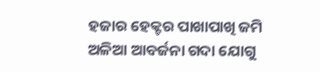ହଜାର ହେକ୍ଟର ପାଖାପାଖି ଜମି ଅଳିଆ ଆବର୍ଜନା ଗଦା ଯୋଗୁ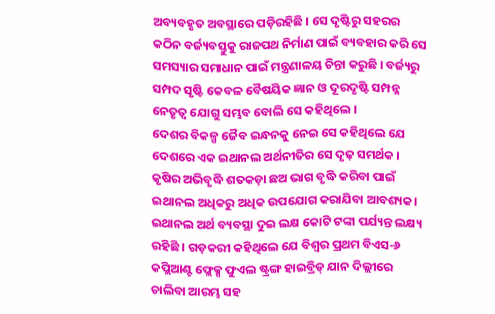ଅବ୍ୟବହୃତ ଅବସ୍ଥାରେ ପଡ଼ିରହିଛି । ସେ ଦୃଷ୍ଟିରୁ ସହରର କଠିନ ବର୍ଜ୍ୟବସ୍ତୁକୁ ରାଜପଥ ନିର୍ମାଣ ପାଇଁ ବ୍ୟବହାର କରି ସେ ସମସ୍ୟାର ସମାଧାନ ପାଇଁ ମନ୍ତ୍ରଣାଳୟ ଚିନ୍ତା କରୁଛି । ବର୍ଜ୍ୟରୁ ସମ୍ପଦ ସୃଷ୍ଟି କେବଳ ବୈଷୟିକ ଜ୍ଞାନ ଓ ଦୂରଦୃଷ୍ଟି ସମ୍ପନ୍ନ ନେତୃତ୍ୱ ଯୋଗୁ ସମ୍ଭବ ବୋଲି ସେ କହିଥିଲେ ।
ଦେଶର ବିକଳ୍ପ ଜୈବ ଇନ୍ଧନକୁ ନେଇ ସେ କହିଥିଲେ ଯେ ଦେଶରେ ଏକ ଇଥାନଲ ଅର୍ଥନୀତିର ସେ ଦୃଢ଼ ସମର୍ଥକ । କୃଷିର ଅଭିବୃଦ୍ଧି ଶତକଡ଼ା ଛଅ ଭାଗ ବୃଦ୍ଧି କରିବା ପାଇଁ ଇଥାନଲ ଅଧିକରୁ ଅଧିକ ଉପଯୋଗ କରାଯିବା ଆବଶ୍ୟକ। ଇଥାନଲ ଅର୍ଥ ବ୍ୟବସ୍ଥା ଦୁଇ ଲକ୍ଷ କୋଟି ଟଙ୍କା ପର୍ଯ୍ୟନ୍ତ ଲକ୍ଷ୍ୟ ରହିଛି । ଗଡ଼କରୀ କହିଥିଲେ ଯେ ବିଶ୍ୱର ପ୍ରଥମ ବିଏସ-୬ କପ୍ଲିଆଣ୍ଟ ଫ୍ଲେକ୍ସ ଫୁଏଲ ଷ୍ଟ୍ରଙ୍ଗ ହାଇବ୍ରିଡ୍ ଯାନ ଦିଲ୍ଲୀରେ ଚାଲିବା ଆରମ୍ଭ ସହ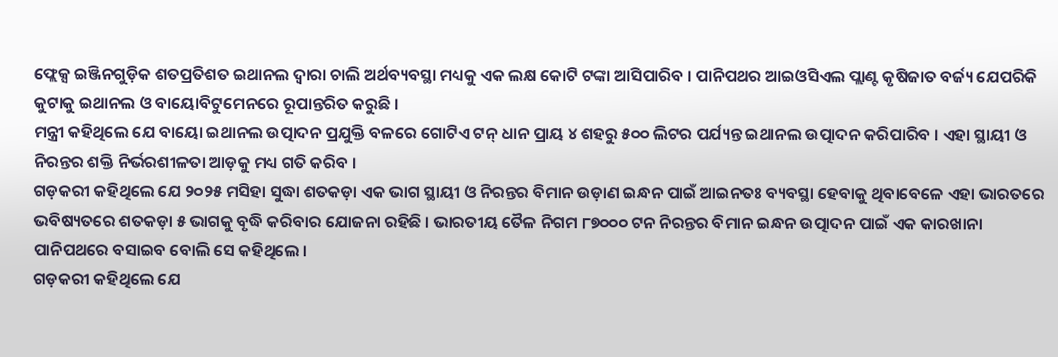ଫ୍ଲେକ୍ସ ଇଞ୍ଜିନଗୁଡ଼ିକ ଶତପ୍ରତିଶତ ଇଥାନଲ ଦ୍ୱାରା ଚାଲି ଅର୍ଥବ୍ୟବସ୍ଥା ମଧ୍ୟକୁ ଏକ ଲକ୍ଷ କୋଟି ଟଙ୍କା ଆସିପାରିବ । ପାନିପଥର ଆଇଓସିଏଲ ପ୍ଲାଣ୍ଟ କୃଷିଜାତ ବର୍ଜ୍ୟ ଯେପରିକି କୁଟାକୁ ଇଥାନଲ ଓ ବାୟୋବିଟୁମେନରେ ରୂପାନ୍ତରିତ କରୁଛି ।
ମନ୍ତ୍ରୀ କହିଥିଲେ ଯେ ବାୟୋ ଇଥାନଲ ଉତ୍ପାଦନ ପ୍ରଯୁକ୍ତି ବଳରେ ଗୋଟିଏ ଟନ୍ ଧାନ ପ୍ରାୟ ୪ ଶହରୁ ୫୦୦ ଲିଟର ପର୍ଯ୍ୟନ୍ତ ଇଥାନଲ ଉତ୍ପାଦନ କରିପାରିବ । ଏହା ସ୍ଥାୟୀ ଓ ନିରନ୍ତର ଶକ୍ତି ନିର୍ଭରଶୀଳତା ଆଡ଼କୁ ମଧ୍ୟ ଗତି କରିବ ।
ଗଡ଼କରୀ କହିଥିଲେ ଯେ ୨୦୨୫ ମସିହା ସୁଦ୍ଧା ଶତକଡ଼ା ଏକ ଭାଗ ସ୍ଥାୟୀ ଓ ନିରନ୍ତର ବିମାନ ଉଡ଼ାଣ ଇନ୍ଧନ ପାଇଁ ଆଇନତଃ ବ୍ୟବସ୍ଥା ହେବାକୁ ଥିବାବେଳେ ଏହା ଭାରତରେ ଭବିଷ୍ୟତରେ ଶତକଡ଼ା ୫ ଭାଗକୁ ବୃଦ୍ଧି କରିବାର ଯୋଜନା ରହିଛି । ଭାରତୀୟ ତୈଳ ନିଗମ ୮୭୦୦୦ ଟନ ନିରନ୍ତର ବିମାନ ଇନ୍ଧନ ଉତ୍ପାଦନ ପାଇଁ ଏକ କାରଖାନା ପାନିପଥରେ ବସାଇବ ବୋଲି ସେ କହିଥିଲେ ।
ଗଡ଼କରୀ କହିଥିଲେ ଯେ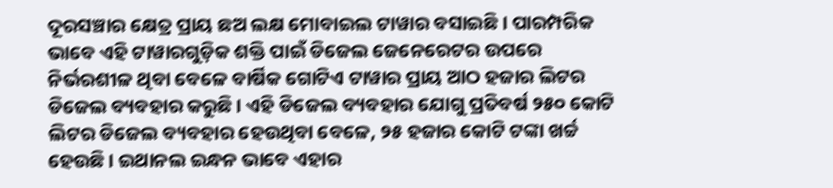ଦୂରସଞ୍ଚାର କ୍ଷେତ୍ର ପ୍ରାୟ ଛଅ ଲକ୍ଷ ମୋବାଇଲ ଟାୱାର ବସାଇଛି । ପାରମ୍ପରିକ ଭାବେ ଏହି ଟାୱାରଗୁଡ଼ିକ ଶକ୍ତି ପାଇଁ ଡିଜେଲ ଜେନେରେଟର ଉପରେ ନିର୍ଭରଶୀଳ ଥିବା ବେଳେ ବାର୍ଷିକ ଗୋଟିଏ ଟାୱାର ପ୍ରାୟ ଆଠ ହଜାର ଲିଟର ଡିଜେଲ ବ୍ୟବହାର କରୁଛି । ଏହି ଡିଜେଲ ବ୍ୟବହାର ଯୋଗୁ ପ୍ରତିବର୍ଷ ୨୫୦ କୋଟି ଲିଟର ଡିଜେଲ ବ୍ୟବହାର ହେଉଥିବା ବେଳେ, ୨୫ ହଜାର କୋଟି ଟଙ୍କା ଖର୍ଚ୍ଚ ହେଉଛି । ଇଥାନଲ ଇନ୍ଧନ ଭାବେ ଏହାର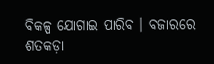ବିକଳ୍ପ ଯୋଗାଇ ପାରିବ । ବଜାରରେ ଶତକଡ଼ା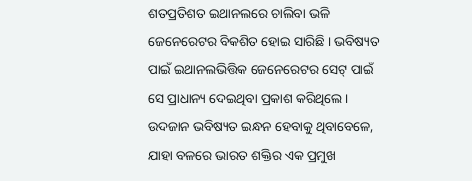ଶତପ୍ରତିଶତ ଇଥାନଲରେ ଚାଲିବା ଭଳି ଜେନେରେଟର ବିକଶିତ ହୋଇ ସାରିଛି । ଭବିଷ୍ୟତ ପାଇଁ ଇଥାନଲଭିତ୍ତିକ ଜେନେରେଟର ସେଟ୍ ପାଇଁ ସେ ପ୍ରାଧାନ୍ୟ ଦେଇଥିବା ପ୍ରକାଶ କରିଥିଲେ ।
ଉଦଜାନ ଭବିଷ୍ୟତ ଇନ୍ଧନ ହେବାକୁ ଥିବାବେଳେ, ଯାହା ବଳରେ ଭାରତ ଶକ୍ତିର ଏକ ପ୍ରମୁଖ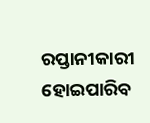ରପ୍ତାନୀକାରୀ ହୋଇପାରିବ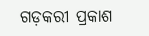ଗଡ଼କରୀ ପ୍ରକାଶ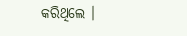କରିଥିଲେ ।